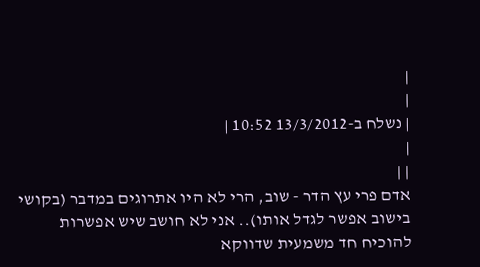|
|
| נשלח ב-13/3/2012 10:52 |
|
| |
אדם פרי עץ הדר - שוב, הרי לא היו אתרוגים במדבר (בקושי בישוב אפשר לגדל אותו).. אני לא חושב שיש אפשרות להוכיח חד משמעית שדווקא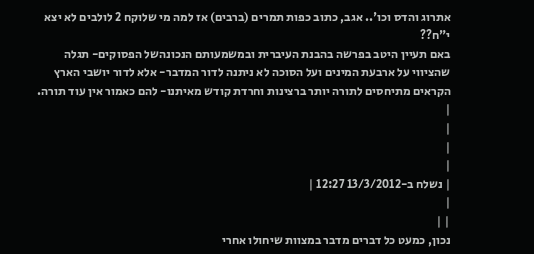אתרוג והדס וכו'.. אגב, כתוב כפות תמרים (ברבים) אז למה מי שלוקח 2 לולבים לא יצא י"ח??
באם תעיין היטב בפרשה בהבנת העיברית ובמשמעותם הנכונהשל הפסוקים- תגלה שהציווי על ארבעת המינים ועל הסוכה לא ניתנה לדור המדבר- אלא לדור יושבי הארץ
הקראים מתיחסים לתורה יותר ברצינות וחרדת קודש מאיתנו- להם כאמור אין עוד תורה.
|
|
|
|
| נשלח ב-13/3/2012 12:27 |
|
| |
נכון, כמעט כל דברים מדבר במצוות שיחולו אחרי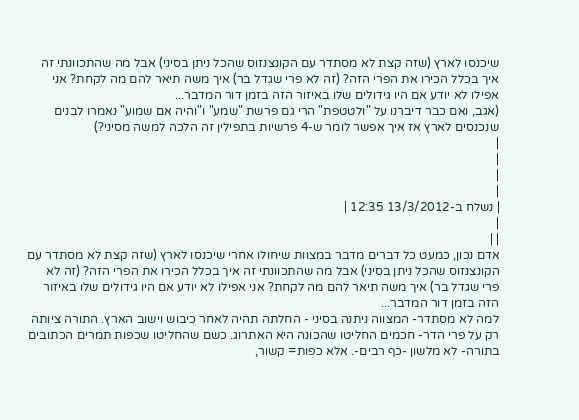שיכנסו לארץ (שזה קצת לא מסתדר עם הקונצנזוס שהכל ניתן בסיני) אבל מה שהתכוונתי זה איך בכלל הכירו את הפרי הזה? (זה לא פרי שגדל בר) איך משה תיאר להם מה לקחת? אני אפילו לא יודע אם היו גידולים שלו באיזור הזה בזמן דור המדבר...
(אגב, ואם כבר דיברנו על "ולטטפת" הרי גם פרשת "שמע" ו"והיה אם שמוע" נאמרו לבנים שנכנסים לארץ אז איך אפשר לומר ש-4 פרשיות בתפילין זה הלכה למשה מסיני?)
|
|
|
|
| נשלח ב-13/3/2012 12:35 |
|
| |
אדם נכון, כמעט כל דברים מדבר במצוות שיחולו אחרי שיכנסו לארץ (שזה קצת לא מסתדר עם הקונצנזוס שהכל ניתן בסיני) אבל מה שהתכוונתי זה איך בכלל הכירו את הפרי הזה? (זה לא פרי שגדל בר) איך משה תיאר להם מה לקחת? אני אפילו לא יודע אם היו גידולים שלו באיזור הזה בזמן דור המדבר...
למה לא מסתדר- המצווה ניתנה בסיני - החלתה תהיה לאחר כיבוש וישוב הארץ. התורה ציותה רק על פרי הדר- חכמים החליטו שהכונה היא האתרוג. כשם שהחליטו שכפות תמרים הכתובים בתורה- לא מלשון -כף רבים-. אלא כפות= קשור,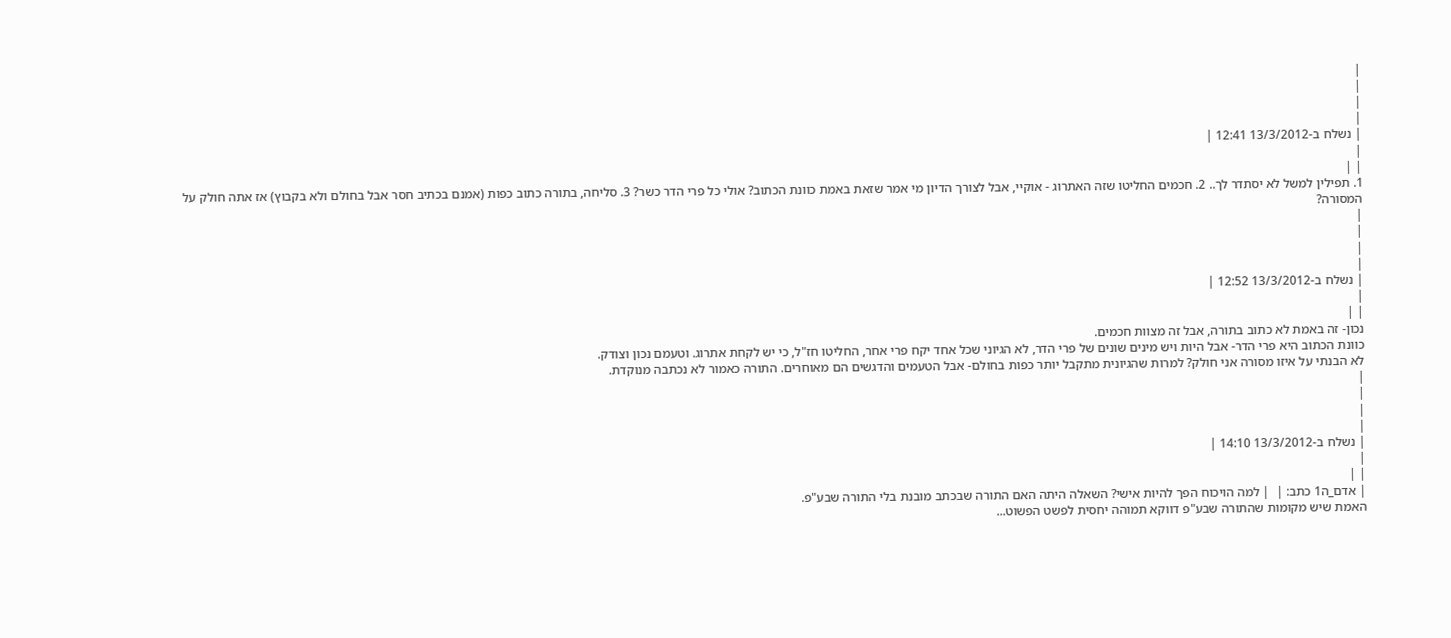|
|
|
|
| נשלח ב-13/3/2012 12:41 |
|
| |
1. תפילין למשל לא יסתדר לך.. 2. חכמים החליטו שזה האתרוג - אוקיי, אבל לצורך הדיון מי אמר שזאת באמת כוונת הכתוב? אולי כל פרי הדר כשר? 3. סליחה, בתורה כתוב כפות (אמנם בכתיב חסר אבל בחולם ולא בקבוץ) אז אתה חולק על המסורה?
|
|
|
|
| נשלח ב-13/3/2012 12:52 |
|
| |
נכון- זה באמת לא כתוב בתורה, אבל זה מצוות חכמים.
כוונת הכתוב היא פרי הדר- אבל היות ויש מינים שונים של פרי הדר, לא הגיוני שכל אחד יקח פרי אחר, החליטו חז"ל, כי יש לקחת אתרוג. וטעמם נכון וצודק.
לא הבנתי על איזו מסורה אני חולק? למרות שהגיונית מתקבל יותר כפות בחולם- אבל הטעמים והדגשים הם מאוחרים. התורה כאמור לא נכתבה מנוקדת.
|
|
|
|
| נשלח ב-13/3/2012 14:10 |
|
| |
| אדם_ה1 כתב: |  | למה הויכוח הפך להיות אישי? השאלה היתה האם התורה שבכתב מובנת בלי התורה שבע"פ.
האמת שיש מקומות שהתורה שבע"פ דווקא תמוהה יחסית לפשט הפשוט...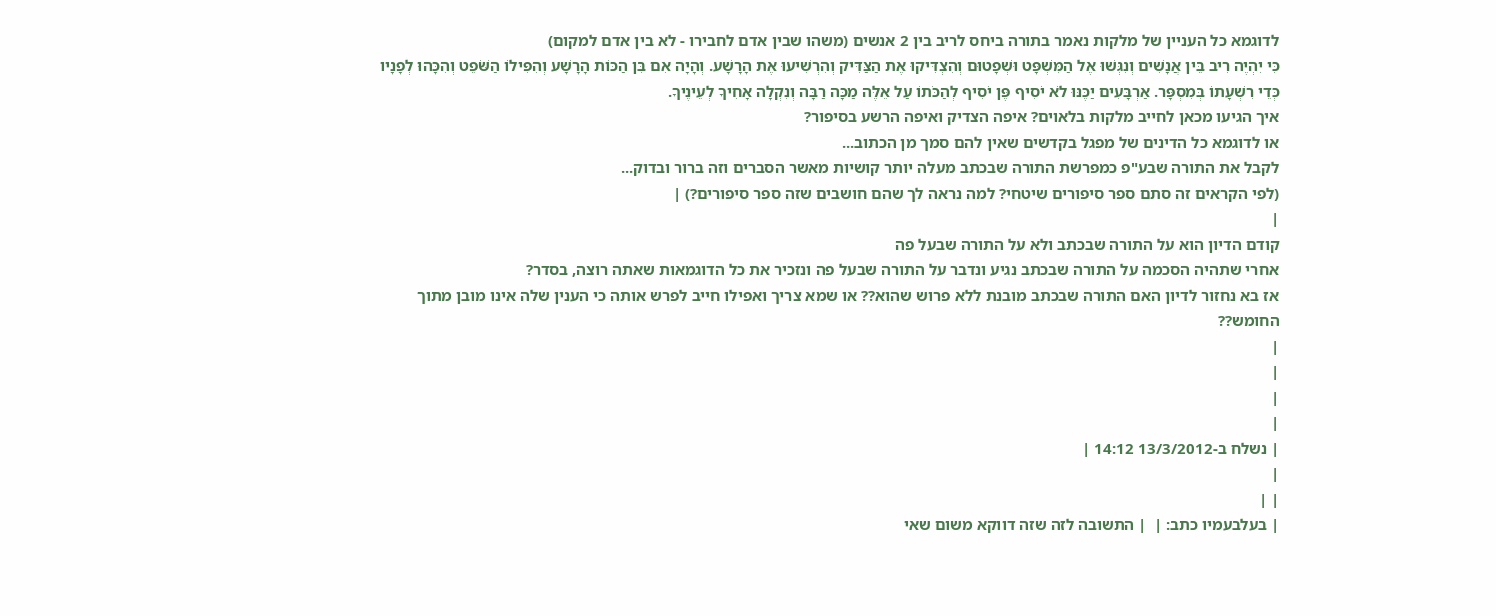לדוגמא כל העניין של מלקות נאמר בתורה ביחס לריב בין 2 אנשים (משהו שבין אדם לחבירו - לא בין אדם למקום)
כִּי יִהְיֶה רִיב בֵּין אֲנָשִׁים וְנִגְּשׁוּ אֶל הַמִּשְׁפָּט וּשְׁפָטוּם וְהִצְדִּיקוּ אֶת הַצַּדִּיק וְהִרְשִׁיעוּ אֶת הָרָשָׁע. וְהָיָה אִם בִּן הַכּוֹת הָרָשָׁע וְהִפִּילוֹ הַשֹּׁפֵט וְהִכָּהוּ לְפָנָיו כְּדֵי רִשְׁעָתוֹ בְּמִסְפָּר. אַרְבָּעִים יַכֶּנּוּ לֹא יֹסִיף פֶּן יֹסִיף לְהַכֹּתוֹ עַל אֵלֶּה מַכָּה רַבָּה וְנִקְלָה אָחִיךָ לְעֵינֶיךָ.
איך הגיעו מכאן לחייב מלקות בלאוים? איפה הצדיק ואיפה הרשע בסיפור?
או לדוגמא כל הדינים של מפגל בקדשים שאין להם סמך מן הכתוב...
לקבל את התורה שבע"פ כמפרשת התורה שבכתב מעלה יותר קושיות מאשר הסברים וזה ברור ובדוק...
(לפי הקראים זה סתם ספר סיפורים שיטחי? למה נראה לך שהם חושבים שזה ספר סיפורים?) |
|
קודם הדיון הוא על התורה שבכתב ולא על התורה שבעל פה
אחרי שתהיה הסכמה על התורה שבכתב נגיע ונדבר על התורה שבעל פה ונזכיר את כל הדוגמאות שאתה רוצה, בסדר?
אז בא נחזור לדיון האם התורה שבכתב מובנת ללא פרוש שהוא?? או שמא צריך ואפילו חייב לפרש אותה כי הענין שלה אינו מובן מתוך החומש??
|
|
|
|
| נשלח ב-13/3/2012 14:12 |
|
| |
| בעלבעמיו כתב: |  | התשובה לזה שזה דווקא משום שאי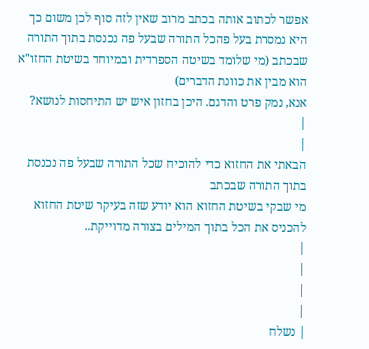אפשר לכתוב אותה בכתב מרוב שאין לזה סוף לכן משום כך היא נמסרת בעל פהכל התורה שבעל פה נכנסת בתוך התורה שבכתב (מי שלומד בשיטה הספרדית ובמיוחד בשיטת החזו"א הוא מבין את כוונת הדברים)
אנא, נמק פרט והדגם. היכן בחזון איש יש התיחסות לנושא?
|
|
הבאתי את החזוא כדי להוכיח שכל התורה שבעל פה נכנסת בתוך התורה שבכתב
מי שבקי בשיטת החזוא הוא יודע שזה בעיקר שיטת החזוא להכניס את הכל בתוך המילים בצורה מדוייקת..
|
|
|
|
| נשלח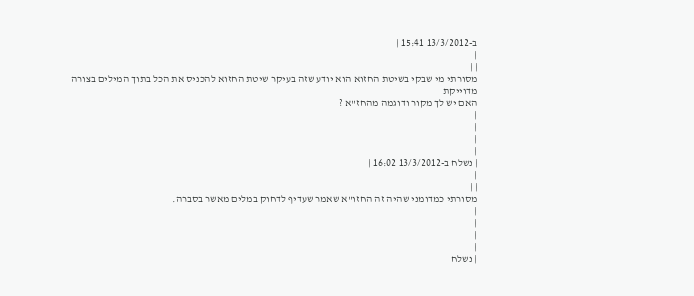ב-13/3/2012 15:41 |
|
| |
מסורתי מי שבקי בשיטת החזוא הוא יודע שזה בעיקר שיטת החזוא להכניס את הכל בתוך המילים בצורה מדוייקת
האם יש לך מקור ודוגמה מהחז"א ?
|
|
|
|
| נשלח ב-13/3/2012 16:02 |
|
| |
מסורתי כמדומני שהיה זה החזו"א שאמר שעדיף לדחוק במלים מאשר בסברה.
|
|
|
|
| נשלח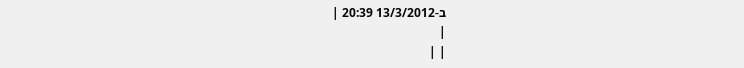ב-13/3/2012 20:39 |
|
| |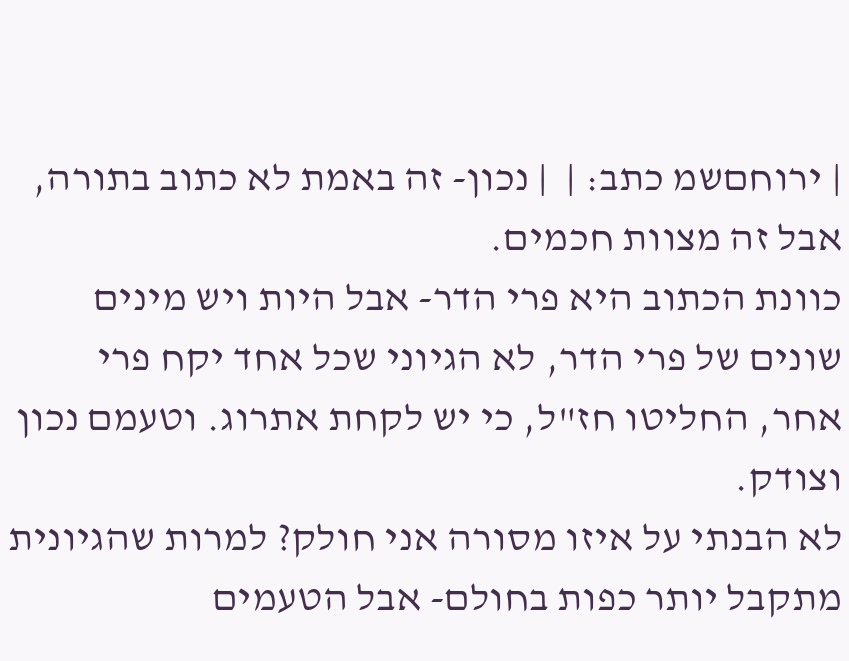| ירוחםשמ כתב: |  | נכון- זה באמת לא כתוב בתורה, אבל זה מצוות חכמים.
כוונת הכתוב היא פרי הדר- אבל היות ויש מינים שונים של פרי הדר, לא הגיוני שכל אחד יקח פרי אחר, החליטו חז"ל, כי יש לקחת אתרוג. וטעמם נכון וצודק.
לא הבנתי על איזו מסורה אני חולק? למרות שהגיונית מתקבל יותר כפות בחולם- אבל הטעמים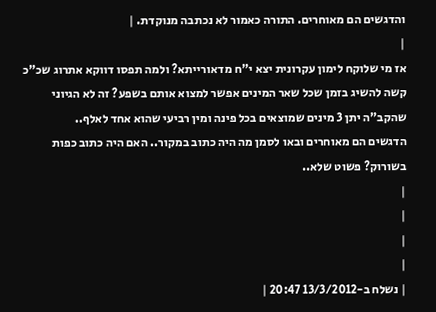והדגשים הם מאוחרים. התורה כאמור לא נכתבה מנוקדת. |
|
אז מי שלוקח לימון עקרונית יצא י"ח מדאורייתא? ולמה תפסו דווקא אתרוג שכ"כ קשה להשיג בזמן שכל שאר המינים אפשר למצוא אותם בשפע? זה לא הגיוני שהקב"ה יתן 3 מינים שמוצאים בכל פינה ומין רביעי שהוא אחד לאלף..
הדגשים הם מאוחרים ובאו לסמן מה היה כתוב במקור.. האם היה כתוב כפות בשורוק? פשוט שלא..
|
|
|
|
| נשלח ב-13/3/2012 20:47 |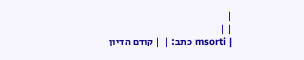|
| |
| msorti כתב: |  | קודם הדיון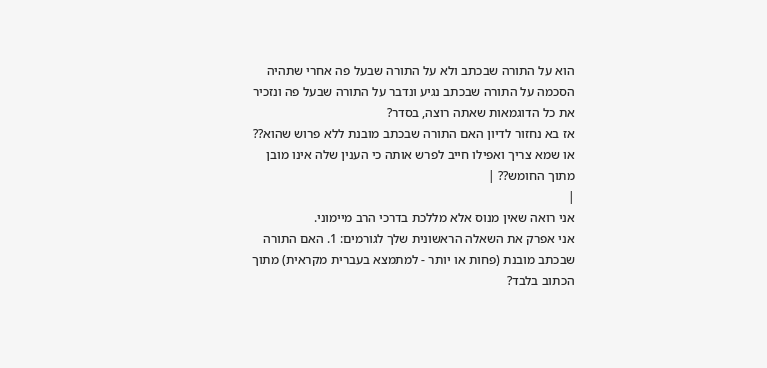הוא על התורה שבכתב ולא על התורה שבעל פה אחרי שתהיה הסכמה על התורה שבכתב נגיע ונדבר על התורה שבעל פה ונזכיר את כל הדוגמאות שאתה רוצה, בסדר?
אז בא נחזור לדיון האם התורה שבכתב מובנת ללא פרוש שהוא?? או שמא צריך ואפילו חייב לפרש אותה כי הענין שלה אינו מובן מתוך החומש?? |
|
אני רואה שאין מנוס אלא מללכת בדרכי הרב מיימוני.
אני אפרק את השאלה הראשונית שלך לגורמים: 1. האם התורה שבכתב מובנת (פחות או יותר - למתמצא בעברית מקראית) מתוך הכתוב בלבד?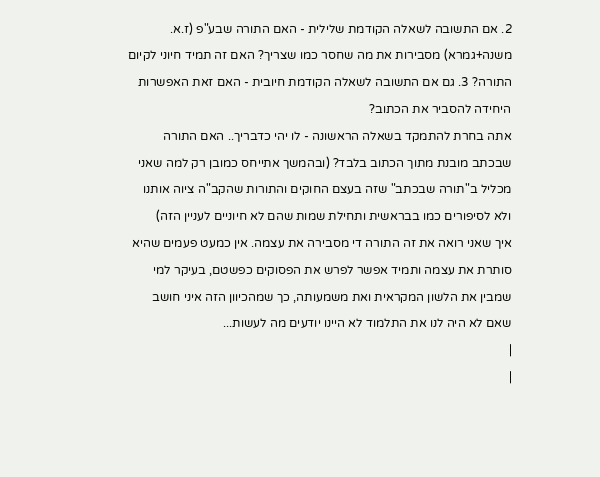2. אם התשובה לשאלה הקודמת שלילית - האם התורה שבע"פ (ז.א. משנה+גמרא) מסבירות את מה שחסר כמו שצריך? האם זה תמיד חיוני לקיום התורה? 3. גם אם התשובה לשאלה הקודמת חיובית - האם זאת האפשרות היחידה להסביר את הכתוב?
אתה בחרת להתמקד בשאלה הראשונה - לו יהי כדבריך.. האם התורה שבכתב מובנת מתוך הכתוב בלבד? (ובהמשך אתייחס כמובן רק למה שאני מכליל ב"תורה שבכתב" שזה בעצם החוקים והתורות שהקב"ה ציוה אותנו ולא לסיפורים כמו בבראשית ותחילת שמות שהם לא חיוניים לעניין הזה)
איך שאני רואה את זה התורה די מסבירה את עצמה. אין כמעט פעמים שהיא סותרת את עצמה ותמיד אפשר לפרש את הפסוקים כפשטם, בעיקר למי שמבין את הלשון המקראית ואת משמעותה, כך שמהכיוון הזה איני חושב שאם לא היה לנו את התלמוד לא היינו יודעים מה לעשות...
|
|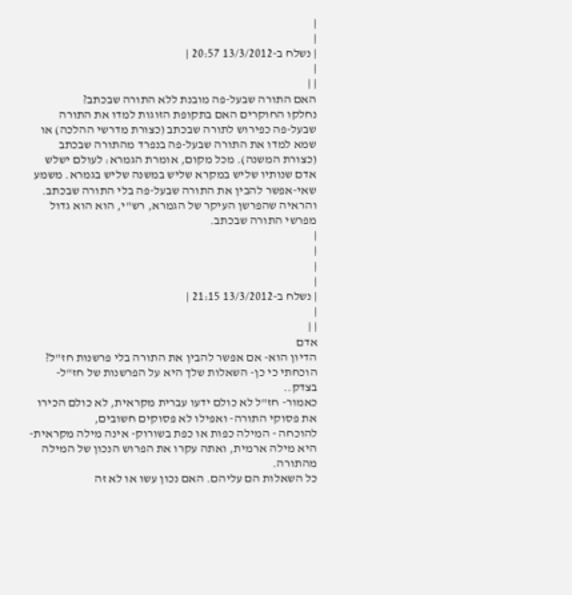|
|
| נשלח ב-13/3/2012 20:57 |
|
| |
האם התורה שבעל-פה מובנת ללא התורה שבכתב?
נחלקו החוקרים האם בתקופת הזוגות למדו את התורה שבעל-פה כפירוש לתורה שבכתב (כצורת מדרשי ההלכה) או שמא למדו את התורה שבעל-פה בנפרד מהתורה שבכתב (כצורת המשנה). מכל מקום, אומרת הגמרא: לעולם ישלש אדם שנותיו שליש במקרא שליש במשנה שליש בגמרא. משמע שאי-אפשר להבין את התורה שבעל-פה בלי התורה שבכתב. והראיה שהפרשן העיקר של הגמרא, רש"י, הוא הוא גדול מפרשי התורה שבכתב.
|
|
|
|
| נשלח ב-13/3/2012 21:15 |
|
| |
אדם
הדיון הוא- אם אפשר להבין את התורה בלי פרשנות חז"ל? הוכחתי כי כן- השאלות שלך היא על הפרשנות של חז"ל- בצדק..
כאמור- חז"ל לא כולם ידעו עברית מקראית, לא כולם הכירו את פסוקי התורה- ואפילו לא פסוקים חשובים,
להוכחה - המילה כפות או כפת בשורוק- אינה מילה מקראית- היא מילה ארמית, ואתה עקרו את הפרוש הנכון של המילה מהתורה.
כל השאלות הם עליהם. האם נכון עשו או לא זה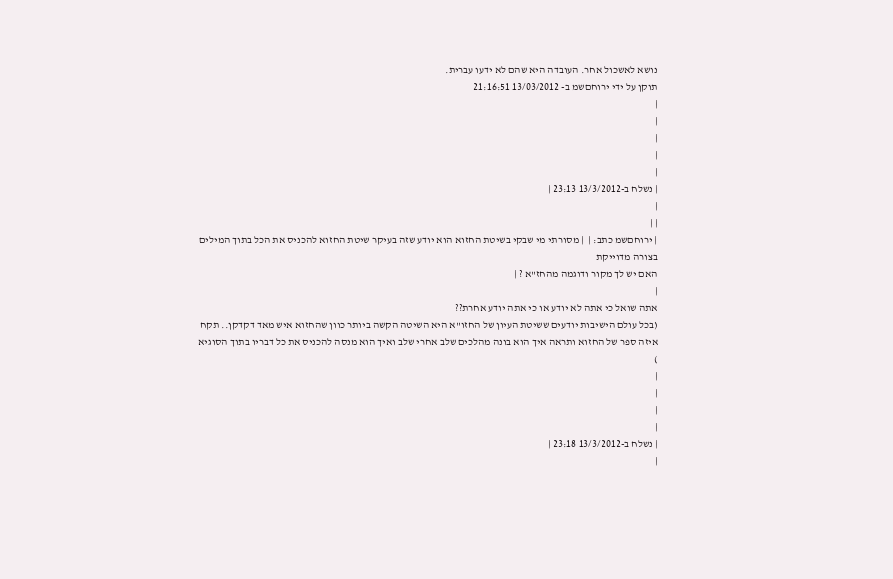נושא לאשכול אחר. העובדה היא שהם לא ידעו עברית.
תוקן על ידי ירוחםשמ ב- 13/03/2012 21:16:51
|
|
|
|
|
| נשלח ב-13/3/2012 23:13 |
|
| |
| ירוחםשמ כתב: |  | מסורתי מי שבקי בשיטת החזוא הוא יודע שזה בעיקר שיטת החזוא להכניס את הכל בתוך המילים בצורה מדוייקת
האם יש לך מקור ודוגמה מהחז"א ? |
|
אתה שואל כי אתה לא יודע או כי אתה יודע אחרת??
(בכל עולם הישיבות יודעים ששיטת העיון של החזו"א היא השיטה הקשה ביותר כוון שהחזוא איש מאד דקדקן.. תקח איזה ספר של החזוא ותראה איך הוא בונה מהלכים שלב אחרי שלב ואיך הוא מנסה להכניס את כל דבריו בתוך הסוגיא )
|
|
|
|
| נשלח ב-13/3/2012 23:18 |
|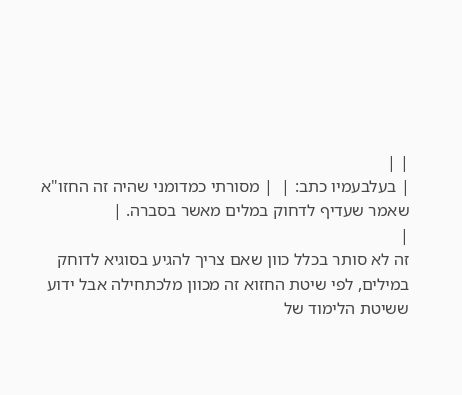| |
| בעלבעמיו כתב: |  | מסורתי כמדומני שהיה זה החזו"א שאמר שעדיף לדחוק במלים מאשר בסברה. |
|
זה לא סותר בכלל כוון שאם צריך להגיע בסוגיא לדוחק במילים, לפי שיטת החזוא זה מכוון מלכתחילה אבל ידוע ששיטת הלימוד של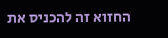החזוא זה להכניס את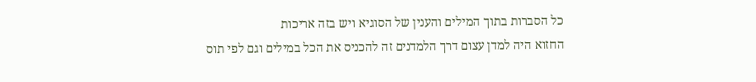כל הסברות בתוך המילים והענין של הסוגיא ויש בזה אריכות
החזוא היה למדן עצום דרך הלמדנים זה להכניס את הכל במילים וגם לפי תוס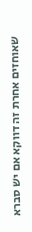שאוחזים אחרת זה דווקא אם יש סברא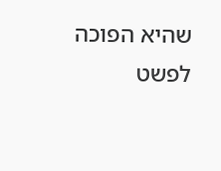שהיא הפוכה לפשט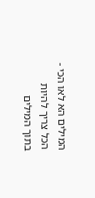המילים הא לאו הכי - הכל צריך להיות בתוך המילים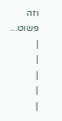וזה פשוט...
|
|
|
|
|